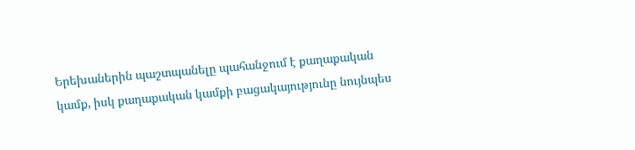Երեխաներին պաշտպանելը պահանջում է քաղաքական կամք, իսկ քաղաքական կամքի բացակայությունը նույնպես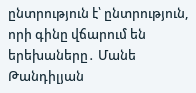ընտրություն է՝ ընտրություն, որի գինը վճարում են երեխաները․ Մանե Թանդիլյան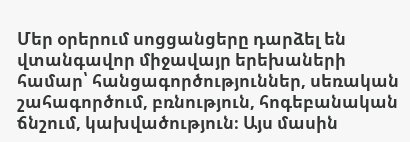Մեր օրերում սոցցանցերը դարձել են վտանգավոր միջավայր երեխաների համար՝ հանցագործություններ, սեռական շահագործում, բռնություն, հոգեբանական ճնշում, կախվածություն։ Այս մասին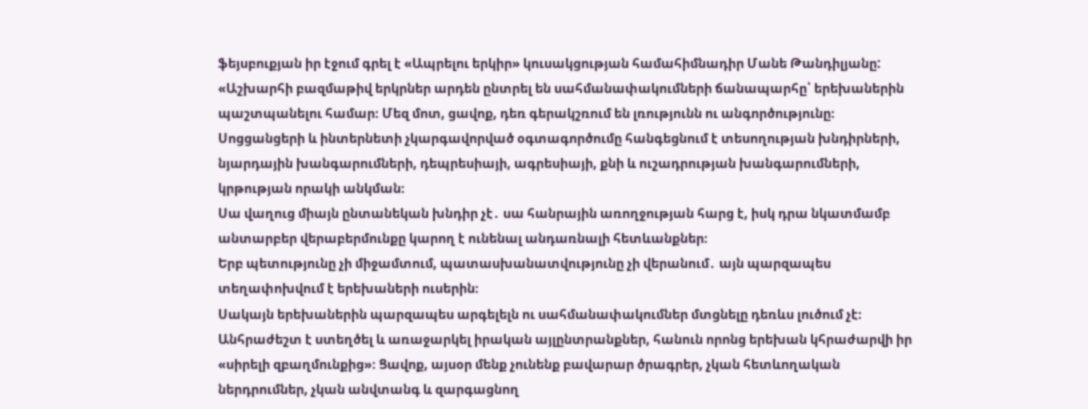ֆեյսբուքյան իր էջում գրել է «Ապրելու երկիր» կուսակցության համահիմնադիր Մանե Թանդիլյանը:
«Աշխարհի բազմաթիվ երկրներ արդեն ընտրել են սահմանափակումների ճանապարհը՝ երեխաներին պաշտպանելու համար։ Մեզ մոտ, ցավոք, դեռ գերակշռում են լռությունն ու անգործությունը։
Սոցցանցերի և ինտերնետի չկարգավորված օգտագործումը հանգեցնում է տեսողության խնդիրների, նյարդային խանգարումների, դեպրեսիայի, ագրեսիայի, քնի և ուշադրության խանգարումների, կրթության որակի անկման։
Սա վաղուց միայն ընտանեկան խնդիր չէ․ սա հանրային առողջության հարց է, իսկ դրա նկատմամբ անտարբեր վերաբերմունքը կարող է ունենալ անդառնալի հետևանքներ։
Երբ պետությունը չի միջամտում, պատասխանատվությունը չի վերանում․ այն պարզապես տեղափոխվում է երեխաների ուսերին։
Սակայն երեխաներին պարզապես արգելելն ու սահմանափակումներ մտցնելը դեռևս լուծում չէ։
Անհրաժեշտ է ստեղծել և առաջարկել իրական այլընտրանքներ, հանուն որոնց երեխան կհրաժարվի իր «սիրելի զբաղմունքից»։ Ցավոք, այսօր մենք չունենք բավարար ծրագրեր, չկան հետևողական ներդրումներ, չկան անվտանգ և զարգացնող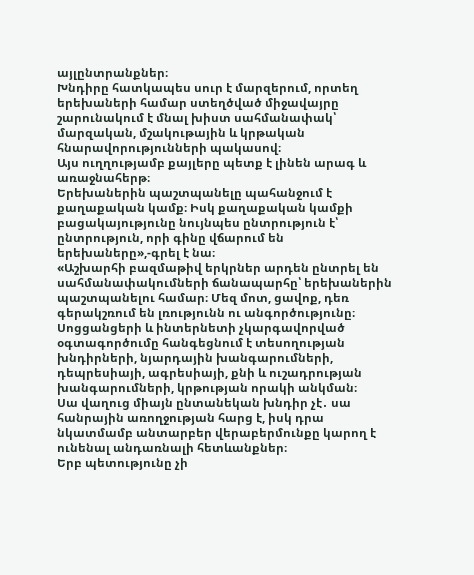այլընտրանքներ։
Խնդիրը հատկապես սուր է մարզերում, որտեղ երեխաների համար ստեղծված միջավայրը շարունակում է մնալ խիստ սահմանափակ՝ մարզական, մշակութային և կրթական հնարավորությունների պակասով։
Այս ուղղությամբ քայլերը պետք է լինեն արագ և առաջնահերթ։
Երեխաներին պաշտպանելը պահանջում է քաղաքական կամք։ Իսկ քաղաքական կամքի բացակայությունը նույնպես ընտրություն է՝ ընտրություն, որի գինը վճարում են երեխաները»,-գրել է նա։
«Աշխարհի բազմաթիվ երկրներ արդեն ընտրել են սահմանափակումների ճանապարհը՝ երեխաներին պաշտպանելու համար։ Մեզ մոտ, ցավոք, դեռ գերակշռում են լռությունն ու անգործությունը։
Սոցցանցերի և ինտերնետի չկարգավորված օգտագործումը հանգեցնում է տեսողության խնդիրների, նյարդային խանգարումների, դեպրեսիայի, ագրեսիայի, քնի և ուշադրության խանգարումների, կրթության որակի անկման։
Սա վաղուց միայն ընտանեկան խնդիր չէ․ սա հանրային առողջության հարց է, իսկ դրա նկատմամբ անտարբեր վերաբերմունքը կարող է ունենալ անդառնալի հետևանքներ։
Երբ պետությունը չի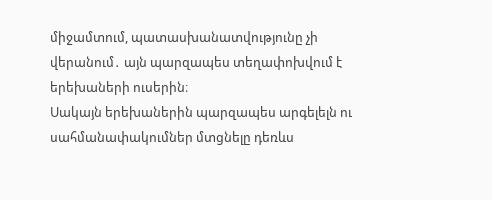միջամտում, պատասխանատվությունը չի վերանում․ այն պարզապես տեղափոխվում է երեխաների ուսերին։
Սակայն երեխաներին պարզապես արգելելն ու սահմանափակումներ մտցնելը դեռևս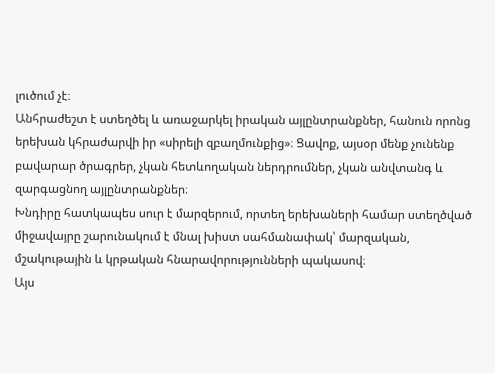լուծում չէ։
Անհրաժեշտ է ստեղծել և առաջարկել իրական այլընտրանքներ, հանուն որոնց երեխան կհրաժարվի իր «սիրելի զբաղմունքից»։ Ցավոք, այսօր մենք չունենք բավարար ծրագրեր, չկան հետևողական ներդրումներ, չկան անվտանգ և զարգացնող այլընտրանքներ։
Խնդիրը հատկապես սուր է մարզերում, որտեղ երեխաների համար ստեղծված միջավայրը շարունակում է մնալ խիստ սահմանափակ՝ մարզական, մշակութային և կրթական հնարավորությունների պակասով։
Այս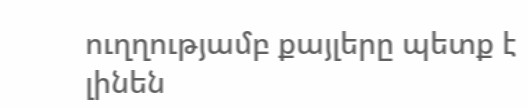ուղղությամբ քայլերը պետք է լինեն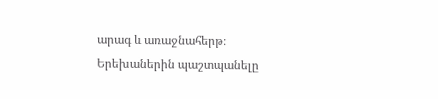արագ և առաջնահերթ։
Երեխաներին պաշտպանելը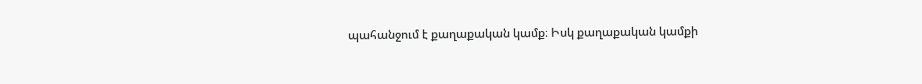պահանջում է քաղաքական կամք։ Իսկ քաղաքական կամքի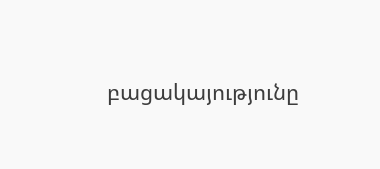բացակայությունը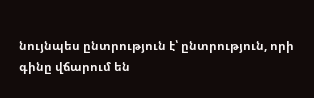նույնպես ընտրություն է՝ ընտրություն, որի գինը վճարում են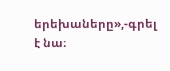երեխաները»,-գրել է նա։